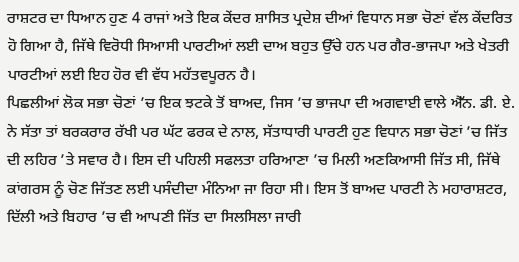ਰਾਸ਼ਟਰ ਦਾ ਧਿਆਨ ਹੁਣ 4 ਰਾਜਾਂ ਅਤੇ ਇਕ ਕੇਂਦਰ ਸ਼ਾਸਿਤ ਪ੍ਰਦੇਸ਼ ਦੀਆਂ ਵਿਧਾਨ ਸਭਾ ਚੋਣਾਂ ਵੱਲ ਕੇਂਦਰਿਤ ਹੋ ਗਿਆ ਹੈ, ਜਿੱਥੇ ਵਿਰੋਧੀ ਸਿਆਸੀ ਪਾਰਟੀਆਂ ਲਈ ਦਾਅ ਬਹੁਤ ਉੱਚੇ ਹਨ ਪਰ ਗੈਰ-ਭਾਜਪਾ ਅਤੇ ਖੇਤਰੀ ਪਾਰਟੀਆਂ ਲਈ ਇਹ ਹੋਰ ਵੀ ਵੱਧ ਮਹੱਤਵਪੂਰਨ ਹੈ।
ਪਿਛਲੀਆਂ ਲੋਕ ਸਭਾ ਚੋਣਾਂ ’ਚ ਇਕ ਝਟਕੇ ਤੋਂ ਬਾਅਦ, ਜਿਸ ’ਚ ਭਾਜਪਾ ਦੀ ਅਗਵਾਈ ਵਾਲੇ ਐੱਨ. ਡੀ. ਏ. ਨੇ ਸੱਤਾ ਤਾਂ ਬਰਕਰਾਰ ਰੱਖੀ ਪਰ ਘੱਟ ਫਰਕ ਦੇ ਨਾਲ, ਸੱਤਾਧਾਰੀ ਪਾਰਟੀ ਹੁਣ ਵਿਧਾਨ ਸਭਾ ਚੋਣਾਂ ’ਚ ਜਿੱਤ ਦੀ ਲਹਿਰ ’ਤੇ ਸਵਾਰ ਹੈ। ਇਸ ਦੀ ਪਹਿਲੀ ਸਫਲਤਾ ਹਰਿਆਣਾ ’ਚ ਮਿਲੀ ਅਣਕਿਆਸੀ ਜਿੱਤ ਸੀ, ਜਿੱਥੇ ਕਾਂਗਰਸ ਨੂੰ ਚੋਣ ਜਿੱਤਣ ਲਈ ਪਸੰਦੀਦਾ ਮੰਨਿਆ ਜਾ ਰਿਹਾ ਸੀ। ਇਸ ਤੋਂ ਬਾਅਦ ਪਾਰਟੀ ਨੇ ਮਹਾਰਾਸ਼ਟਰ, ਦਿੱਲੀ ਅਤੇ ਬਿਹਾਰ ’ਚ ਵੀ ਆਪਣੀ ਜਿੱਤ ਦਾ ਸਿਲਸਿਲਾ ਜਾਰੀ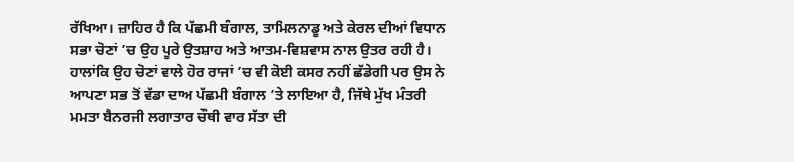ਰੱਖਿਆ। ਜ਼ਾਹਿਰ ਹੈ ਕਿ ਪੱਛਮੀ ਬੰਗਾਲ, ਤਾਮਿਲਨਾਡੂ ਅਤੇ ਕੇਰਲ ਦੀਆਂ ਵਿਧਾਨ ਸਭਾ ਚੋਣਾਂ ’ਚ ਉਹ ਪੂਰੇ ਉਤਸ਼ਾਹ ਅਤੇ ਆਤਮ-ਵਿਸ਼ਵਾਸ ਨਾਲ ਉਤਰ ਰਹੀ ਹੈ।
ਹਾਲਾਂਕਿ ਉਹ ਚੋਣਾਂ ਵਾਲੇ ਹੋਰ ਰਾਜਾਂ ’ਚ ਵੀ ਕੋਈ ਕਸਰ ਨਹੀਂ ਛੱਡੇਗੀ ਪਰ ਉਸ ਨੇ ਆਪਣਾ ਸਭ ਤੋਂ ਵੱਡਾ ਦਾਅ ਪੱਛਮੀ ਬੰਗਾਲ ’ਤੇ ਲਾਇਆ ਹੈ, ਜਿੱਥੇ ਮੁੱਖ ਮੰਤਰੀ ਮਮਤਾ ਬੈਨਰਜੀ ਲਗਾਤਾਰ ਚੌਥੀ ਵਾਰ ਸੱਤਾ ਦੀ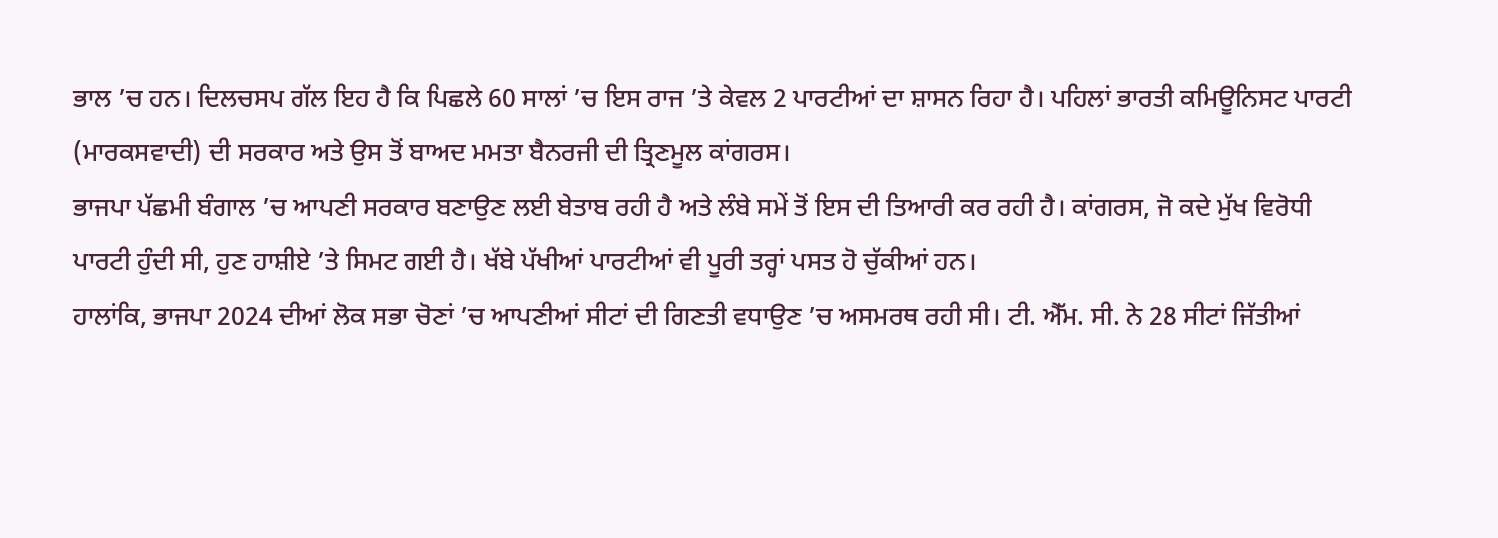ਭਾਲ ’ਚ ਹਨ। ਦਿਲਚਸਪ ਗੱਲ ਇਹ ਹੈ ਕਿ ਪਿਛਲੇ 60 ਸਾਲਾਂ ’ਚ ਇਸ ਰਾਜ ’ਤੇ ਕੇਵਲ 2 ਪਾਰਟੀਆਂ ਦਾ ਸ਼ਾਸਨ ਰਿਹਾ ਹੈ। ਪਹਿਲਾਂ ਭਾਰਤੀ ਕਮਿਊਨਿਸਟ ਪਾਰਟੀ (ਮਾਰਕਸਵਾਦੀ) ਦੀ ਸਰਕਾਰ ਅਤੇ ਉਸ ਤੋਂ ਬਾਅਦ ਮਮਤਾ ਬੈਨਰਜੀ ਦੀ ਤ੍ਰਿਣਮੂਲ ਕਾਂਗਰਸ।
ਭਾਜਪਾ ਪੱਛਮੀ ਬੰਗਾਲ ’ਚ ਆਪਣੀ ਸਰਕਾਰ ਬਣਾਉਣ ਲਈ ਬੇਤਾਬ ਰਹੀ ਹੈ ਅਤੇ ਲੰਬੇ ਸਮੇਂ ਤੋਂ ਇਸ ਦੀ ਤਿਆਰੀ ਕਰ ਰਹੀ ਹੈ। ਕਾਂਗਰਸ, ਜੋ ਕਦੇ ਮੁੱਖ ਵਿਰੋਧੀ ਪਾਰਟੀ ਹੁੰਦੀ ਸੀ, ਹੁਣ ਹਾਸ਼ੀਏ ’ਤੇ ਸਿਮਟ ਗਈ ਹੈ। ਖੱਬੇ ਪੱਖੀਆਂ ਪਾਰਟੀਆਂ ਵੀ ਪੂਰੀ ਤਰ੍ਹਾਂ ਪਸਤ ਹੋ ਚੁੱਕੀਆਂ ਹਨ।
ਹਾਲਾਂਕਿ, ਭਾਜਪਾ 2024 ਦੀਆਂ ਲੋਕ ਸਭਾ ਚੋਣਾਂ ’ਚ ਆਪਣੀਆਂ ਸੀਟਾਂ ਦੀ ਗਿਣਤੀ ਵਧਾਉਣ ’ਚ ਅਸਮਰਥ ਰਹੀ ਸੀ। ਟੀ. ਐੱਮ. ਸੀ. ਨੇ 28 ਸੀਟਾਂ ਜਿੱਤੀਆਂ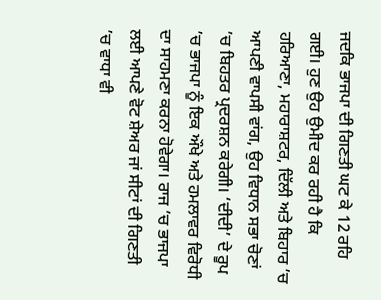ਜਦਕਿ ਭਾਜਪਾ ਦੀ ਗਿਣਤੀ ਘਟ ਕੇ 12 ਰਹਿ ਗਈ। ਹੁਣ ਉਹ ਉਮੀਦ ਕਰ ਰਹੀ ਹੈ ਕਿ ਹਰਿਆਣਾ, ਮਹਾਰਾਸ਼ਟਰ, ਦਿੱਲੀ ਅਤੇ ਬਿਹਾਰ ’ਚ ਆਪਣੀ ਵਾਪਸੀ ਵਾਂਗ, ਉਹ ਵਿਧਾਨ ਸਭਾ ਚੋਣਾਂ ’ਚ ਬਿਹਤਰ ਪ੍ਰਦਰਸ਼ਨ ਕਰੇਗੀ। ‘ਦੀਦੀ’ ਦੇ ਰੂਪ ’ਚ ਭਾਜਪਾ ਨੂੰ ਇਕ ਔਖੇ ਅਤੇ ਹਮਲਾਵਰ ਵਿਰੋਧੀ ਦਾ ਸਾਹਮਣਾ ਕਰਨਾ ਹੋਵੇਗਾ। ਰਾਜ ’ਚ ਭਾਜਪਾ ਲਈ ਆਪਣੇ ਵੋਟ ਸ਼ੇਅਰ ਜਾਂ ਸੀਟਾਂ ਦੀ ਗਿਣਤੀ ’ਚ ਵਾਧਾ ਵੀ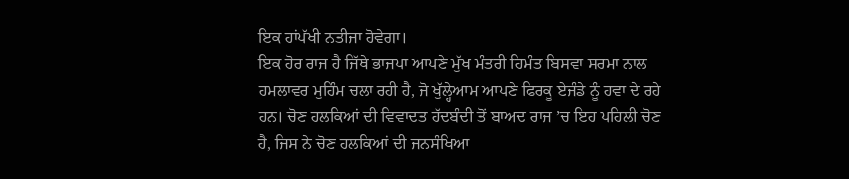ਇਕ ਹਾਂਪੱਖੀ ਨਤੀਜਾ ਹੋਵੇਗਾ।
ਇਕ ਹੋਰ ਰਾਜ ਹੈ ਜਿੱਥੇ ਭਾਜਪਾ ਆਪਣੇ ਮੁੱਖ ਮੰਤਰੀ ਹਿਮੰਤ ਬਿਸਵਾ ਸਰਮਾ ਨਾਲ ਹਮਲਾਵਰ ਮੁਹਿੰਮ ਚਲਾ ਰਹੀ ਹੈ, ਜੋ ਖੁੱਲ੍ਹੇਆਮ ਆਪਣੇ ਫਿਰਕੂ ਏਜੰਡੇ ਨੂੰ ਹਵਾ ਦੇ ਰਹੇ ਹਨ। ਚੋਣ ਹਲਕਿਆਂ ਦੀ ਵਿਵਾਦਤ ਹੱਦਬੰਦੀ ਤੋਂ ਬਾਅਦ ਰਾਜ ’ਚ ਇਹ ਪਹਿਲੀ ਚੋਣ ਹੈ, ਜਿਸ ਨੇ ਚੋਣ ਹਲਕਿਆਂ ਦੀ ਜਨਸੰਖਿਆ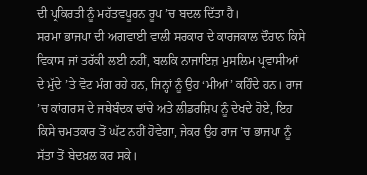ਦੀ ਪ੍ਰਕਿਰਤੀ ਨੂੰ ਮਹੱਤਵਪੂਰਨ ਰੂਪ ’ਚ ਬਦਲ ਦਿੱਤਾ ਹੈ।
ਸਰਮਾ ਭਾਜਪਾ ਦੀ ਅਗਵਾਈ ਵਾਲੀ ਸਰਕਾਰ ਦੇ ਕਾਰਜਕਾਲ ਦੌਰਾਨ ਕਿਸੇ ਵਿਕਾਸ ਜਾਂ ਤਰੱਕੀ ਲਈ ਨਹੀਂ, ਬਲਕਿ ਨਾਜਾਇਜ਼ ਮੁਸਲਿਮ ਪ੍ਰਵਾਸੀਆਂ ਦੇ ਮੁੱਦੇ ’ਤੇ ਵੋਟ ਮੰਗ ਰਹੇ ਹਨ, ਜਿਨ੍ਹਾਂ ਨੂੰ ਉਹ ‘ਮੀਆਂ’ ਕਹਿੰਦੇ ਹਨ। ਰਾਜ ’ਚ ਕਾਂਗਰਸ ਦੇ ਜਥੇਬੰਦਕ ਢਾਂਚੇ ਅਤੇ ਲੀਡਰਸ਼ਿਪ ਨੂੰ ਦੇਖਦੇ ਹੋਏ, ਇਹ ਕਿਸੇ ਚਮਤਕਾਰ ਤੋਂ ਘੱਟ ਨਹੀਂ ਹੋਵੇਗਾ, ਜੇਕਰ ਉਹ ਰਾਜ ’ਚ ਭਾਜਪਾ ਨੂੰ ਸੱਤਾ ਤੋਂ ਬੇਦਖ਼ਲ ਕਰ ਸਕੇ।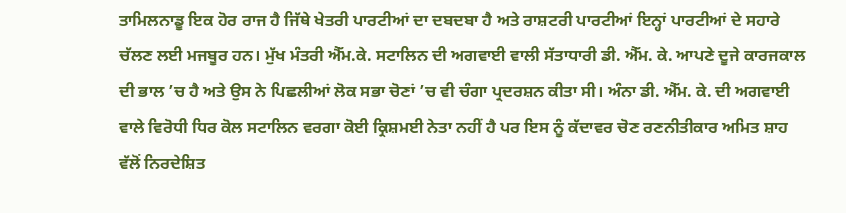ਤਾਮਿਲਨਾਡੂ ਇਕ ਹੋਰ ਰਾਜ ਹੈ ਜਿੱਥੇ ਖੇਤਰੀ ਪਾਰਟੀਆਂ ਦਾ ਦਬਦਬਾ ਹੈ ਅਤੇ ਰਾਸ਼ਟਰੀ ਪਾਰਟੀਆਂ ਇਨ੍ਹਾਂ ਪਾਰਟੀਆਂ ਦੇ ਸਹਾਰੇ ਚੱਲਣ ਲਈ ਮਜਬੂਰ ਹਨ। ਮੁੱਖ ਮੰਤਰੀ ਐੱਮ.ਕੇ. ਸਟਾਲਿਨ ਦੀ ਅਗਵਾਈ ਵਾਲੀ ਸੱਤਾਧਾਰੀ ਡੀ. ਐੱਮ. ਕੇ. ਆਪਣੇ ਦੂਜੇ ਕਾਰਜਕਾਲ ਦੀ ਭਾਲ ’ਚ ਹੈ ਅਤੇ ਉਸ ਨੇ ਪਿਛਲੀਆਂ ਲੋਕ ਸਭਾ ਚੋਣਾਂ ’ਚ ਵੀ ਚੰਗਾ ਪ੍ਰਦਰਸ਼ਨ ਕੀਤਾ ਸੀ। ਅੰਨਾ ਡੀ. ਐੱਮ. ਕੇ. ਦੀ ਅਗਵਾਈ ਵਾਲੇ ਵਿਰੋਧੀ ਧਿਰ ਕੋਲ ਸਟਾਲਿਨ ਵਰਗਾ ਕੋਈ ਕ੍ਰਿਸ਼ਮਈ ਨੇਤਾ ਨਹੀਂ ਹੈ ਪਰ ਇਸ ਨੂੰ ਕੱਦਾਵਰ ਚੋਣ ਰਣਨੀਤੀਕਾਰ ਅਮਿਤ ਸ਼ਾਹ ਵੱਲੋਂ ਨਿਰਦੇਸ਼ਿਤ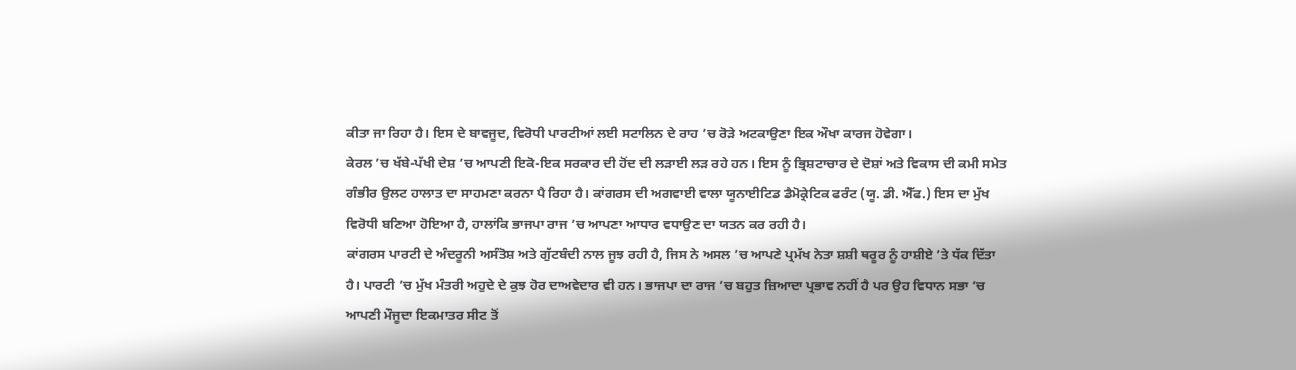ਕੀਤਾ ਜਾ ਰਿਹਾ ਹੈ। ਇਸ ਦੇ ਬਾਵਜੂਦ, ਵਿਰੋਧੀ ਪਾਰਟੀਆਂ ਲਈ ਸਟਾਲਿਨ ਦੇ ਰਾਹ ’ਚ ਰੋੜੇ ਅਟਕਾਉਣਾ ਇਕ ਔਖਾ ਕਾਰਜ ਹੋਵੇਗਾ।
ਕੇਰਲ ’ਚ ਖੱਬੇ-ਪੱਖੀ ਦੇਸ਼ ’ਚ ਆਪਣੀ ਇਕੋ-ਇਕ ਸਰਕਾਰ ਦੀ ਹੋਂਦ ਦੀ ਲੜਾਈ ਲੜ ਰਹੇ ਹਨ। ਇਸ ਨੂੰ ਭ੍ਰਿਸ਼ਟਾਚਾਰ ਦੇ ਦੋਸ਼ਾਂ ਅਤੇ ਵਿਕਾਸ ਦੀ ਕਮੀ ਸਮੇਤ ਗੰਭੀਰ ਉਲਟ ਹਾਲਾਤ ਦਾ ਸਾਹਮਣਾ ਕਰਨਾ ਪੈ ਰਿਹਾ ਹੈ। ਕਾਂਗਰਸ ਦੀ ਅਗਵਾਈ ਵਾਲਾ ਯੂਨਾਈਟਿਡ ਡੈਮੋਕ੍ਰੇਟਿਕ ਫਰੰਟ (ਯੂ. ਡੀ. ਐੱਫ.) ਇਸ ਦਾ ਮੁੱਖ ਵਿਰੋਧੀ ਬਣਿਆ ਹੋਇਆ ਹੈ, ਹਾਲਾਂਕਿ ਭਾਜਪਾ ਰਾਜ ’ਚ ਆਪਣਾ ਆਧਾਰ ਵਧਾਉਣ ਦਾ ਯਤਨ ਕਰ ਰਹੀ ਹੈ।
ਕਾਂਗਰਸ ਪਾਰਟੀ ਦੇ ਅੰਦਰੂਨੀ ਅਸੰਤੋਸ਼ ਅਤੇ ਗੁੱਟਬੰਦੀ ਨਾਲ ਜੂਝ ਰਹੀ ਹੈ, ਜਿਸ ਨੇ ਅਸਲ ’ਚ ਆਪਣੇ ਪ੍ਰਮੱਖ ਨੇਤਾ ਸ਼ਸ਼ੀ ਥਰੂਰ ਨੂੰ ਹਾਸ਼ੀਏ ’ਤੇ ਧੱਕ ਦਿੱਤਾ ਹੈ। ਪਾਰਟੀ ’ਚ ਮੁੱਖ ਮੰਤਰੀ ਅਹੁਦੇ ਦੇ ਕੁਝ ਹੋਰ ਦਾਅਵੇਦਾਰ ਵੀ ਹਨ। ਭਾਜਪਾ ਦਾ ਰਾਜ ’ਚ ਬਹੁਤ ਜ਼ਿਆਦਾ ਪ੍ਰਭਾਵ ਨਹੀਂ ਹੈ ਪਰ ਉਹ ਵਿਧਾਨ ਸਭਾ ’ਚ ਆਪਣੀ ਮੌਜੂਦਾ ਇਕਮਾਤਰ ਸੀਟ ਤੋਂ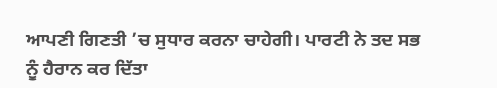ਆਪਣੀ ਗਿਣਤੀ ’ਚ ਸੁਧਾਰ ਕਰਨਾ ਚਾਹੇਗੀ। ਪਾਰਟੀ ਨੇ ਤਦ ਸਭ ਨੂੰ ਹੈਰਾਨ ਕਰ ਦਿੱਤਾ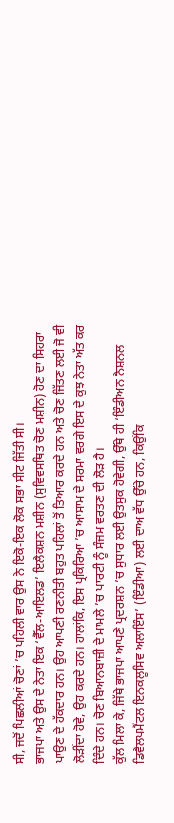ਸੀ, ਜਦੋਂ ਪਿਛਲੀਆਂ ਚੋਣਾਂ ’ਚ ਪਹਿਲੀ ਵਾਰ ਉਸ ਨੇ ਇਕੋ-ਇਕ ਲੋਕ ਸਭਾ ਸੀਟ ਜਿੱਤੀ ਸੀ।
ਭਾਜਪਾ ਅਤੇ ਉਸ ਦੇ ਨੇਤਾ ਇਕ ‘ਵੈੱਲ-ਆਇਲਡ’ ਇਲੈਕਸ਼ਨ ਮਸ਼ੀਨ (ਸੁਵਿਵਸਥਿਤ ਚੋਣ ਮਸ਼ੀਨ) ਹੋਣ ਦਾ ਸਿਹਰਾ ਪਾਉਣ ਦੇ ਹੱਕਦਾਰ ਹਨ। ਉਹ ਆਪਣੀ ਰਣਨੀਤੀ ਬਹੁਤ ਪਹਿਲਾਂ ਤੋਂ ਤਿਆਰ ਕਰਦੇ ਹਨ ਅਤੇ ਚੋਣ ਜਿੱਤਣ ਲਈ ਜੋ ਵੀ ਲੋੜੀਂਦਾ ਹੋਵੇ, ਉਹ ਕਰਦੇ ਹਨ। ਹਾਲਾਂਕਿ, ਇਸ ਪ੍ਰਕਿਰਿਆ ’ਚ ਆਸਾਮ ਦੇ ਸਰਮਾ ਵਰਗੇ ਇਸ ਦੇ ਕੁਝ ਨੇਤਾ ਅੱਤ ਕਰ ਦਿੰਦੇ ਹਨ। ਚੋਣ ਬਿਆਨਬਾਜ਼ੀ ਦੇ ਮਾਮਲੇ ’ਚ ਪਾਰਟੀ ਨੂੰ ਸੰਜਮ ਵਰਤਣ ਦੀ ਲੋੜ ਹੈ।
ਕੁੱਲ ਮਿਲਾ ਕੇ, ਜਿੱਥੇ ਭਾਜਪਾ ਆਪਣੇ ਪ੍ਰਦਰਸ਼ਨ ’ਚ ਸੁਧਾਰ ਲਈ ਉਤਸੁਕ ਹੋਵੇਗੀ, ਉੱਥੇ ਹੀ ‘ਇੰਡੀਅਨ ਨੈਸ਼ਨਲ ਡਿਵੈਲਪਮੈਂਟਲ ਇਨਕਲੂਸਿਵ ਅਲਾਇੰਸ’ (ਇੰਡੀਆ) ਲਈ ਦਾਅ ਵੱਧ ਉੱਚੇ ਹਨ, ਕਿਉਂਕਿ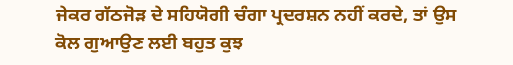ਜੇਕਰ ਗੱਠਜੋੜ ਦੇ ਸਹਿਯੋਗੀ ਚੰਗਾ ਪ੍ਰਦਰਸ਼ਨ ਨਹੀਂ ਕਰਦੇ, ਤਾਂ ਉਸ ਕੋਲ ਗੁਆਉਣ ਲਈ ਬਹੁਤ ਕੁਝ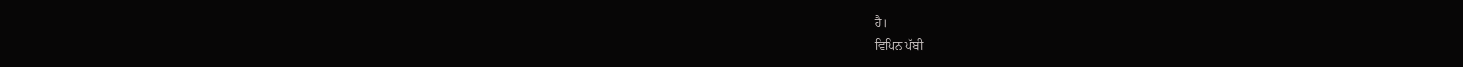ਹੈ।
ਵਿਪਿਨ ਪੱਬੀ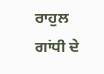ਰਾਹੁਲ ਗਾਂਧੀ ਦੇ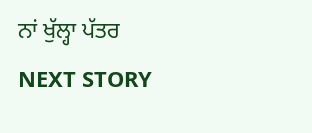ਨਾਂ ਖੁੱਲ੍ਹਾ ਪੱਤਰ
NEXT STORY